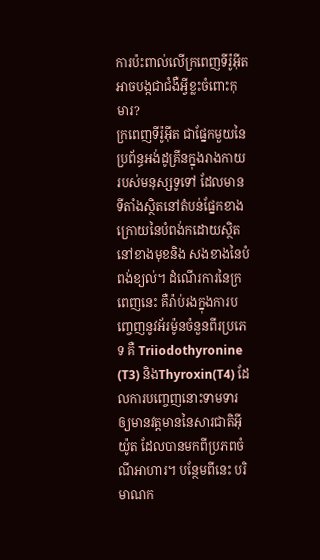ការប៉ះពាល់លើក្រពេញទីរ៉ូអ៊ីតអាចបង្កជាជំងឺអ្វីខ្លះចំពោះកុមារ?
ក្រពេញទីរ៉ូអុីត ជាផ្នែកមួយនៃប្រព័ន្ធអង់ដូគ្រីនក្នុងរាងកាយរបស់មនុស្សទូទៅ ដែលមានទីតាំងស្ថិតនៅតំបន់ផ្នែកខាងក្រោយនៃបំពង់កដោយស្ថិតនៅខាងមុខនិង សងខាងនៃបំពង់ខ្យល់។ ដំណើរការនៃក្រពេញនេះ គឺរ៉ាប់រងក្នុងការបញ្ចេញនូវអ័រម៉ូនចំនួនពីរប្រភេទ គឺ Triiodothyronine (T3) និងThyroxin(T4) ដែលការបញ្ចេញនោះទាមទារឲ្យមានវត្តមាននៃសារជាតិអុីយ៉ូត ដែលបានមកពីប្រភពចំណីអាហារ។ បន្ថែមពីនេះ បរិមាណក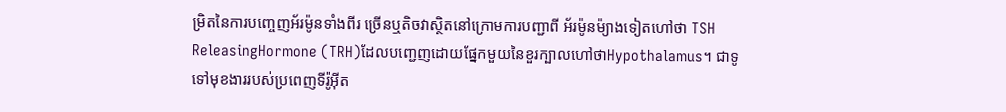ម្រិតនៃការបញ្ចេញអ័រម៉ូនទាំងពីរ ច្រើនឬតិចវាស្ថិតនៅក្រោមការបញ្ជាពី អ័រម៉ូនម៉្យាងទៀតហៅថា TSH ReleasingHormone (TRH)ដែលបញ្ជេញដោយផ្នែកមួយនៃខួរក្បាលហៅថាHypothalamus។ ជាទូទៅមុខងាររបស់ប្រពេញទីរ៉ូអុីត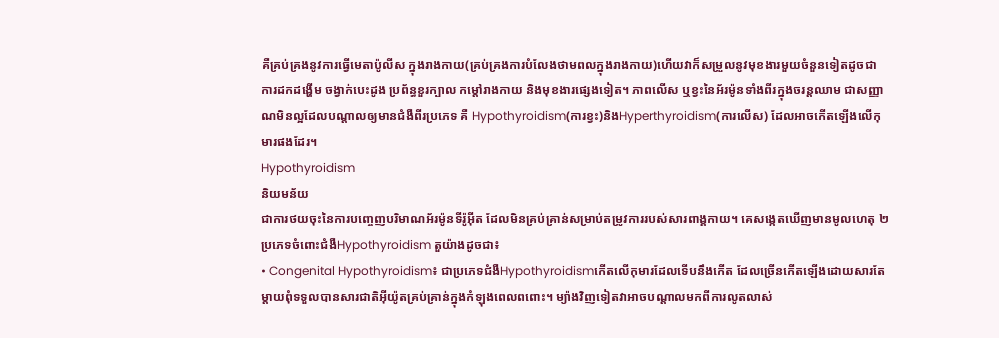គឺគ្រប់គ្រងនូវការធ្វើមេតាប៉ូលីស ក្នុងរាងកាយ(គ្រប់គ្រងការបំលែងថាមពលក្នុងរាងកាយ)ហើយវាក៏សម្រួលនូវមុខងារមួយចំនួនទៀតដូចជា ការដកដង្ហើម ចង្វាក់បេះដូង ប្រព័ន្ធខួរក្បាល កម្តៅរាងកាយ និងមុខងារផ្សេងទៀត។ ភាពលើស ឬខ្វះនៃអ័រម៉ូនទាំងពីរក្នុងចរន្តឈាម ជាសញ្ញាណមិនល្អដែលបណ្តាលឲ្យមានជំងឺពីរប្រភេទ គឺ Hypothyroidism(ការខ្វះ)និងHyperthyroidism(ការលើស) ដែលអាចកើតឡើងលើកុមារផងដែរ។
Hypothyroidism
និយមន័យ
ជាការថយចុះនៃការបញ្ចេញបរិមាណអ័រម៉ូនទីរ៉ូអុីត ដែលមិនគ្រប់គ្រាន់សម្រាប់តម្រូវការរបស់សារពាង្គកាយ។ គេសង្កេតឃើញមានមូលហេតុ ២ ប្រភេទចំពោះជំងឺHypothyroidism តួយ៉ាងដូចជា៖
• Congenital Hypothyroidism៖ ជាប្រភេទជំងឺHypothyroidismកើតលើកុមារដែលទើបនឹងកើត ដែលច្រើនកើតឡើងដោយសារតែម្តាយពុំទទួលបានសារជាតិអុីយ៉ូតគ្រប់គ្រាន់ក្នុងកំឡុងពេលពពោះ។ ម្យ៉ាងវិញទៀតវាអាចបណ្តាលមកពីការលូតលាស់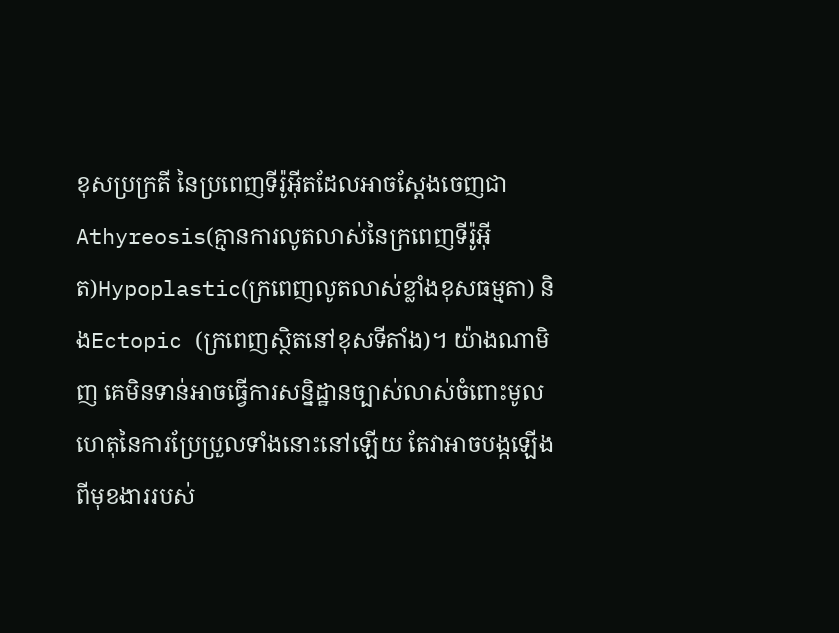ខុសប្រក្រតី នៃប្រពេញទីរ៉ូអុីតដែលអាចស្តែងចេញជាAthyreosis(គ្មានការលូតលាស់នៃក្រពេញទីរ៉ូអុីត)Hypoplastic(ក្រពេញលូតលាស់ខ្លាំងខុសធម្មតា) និងEctopic (ក្រពេញស្ថិតនៅខុសទីតាំង)។ យ៉ាងណាមិញ គេមិនទាន់អាចធ្វើការសន្និដ្ឋានច្បាស់លាស់ចំពោះមូលហេតុនៃការប្រែប្រួលទាំងនោះនៅឡើយ តែវាអាចបង្កឡើងពីមុខងាររបស់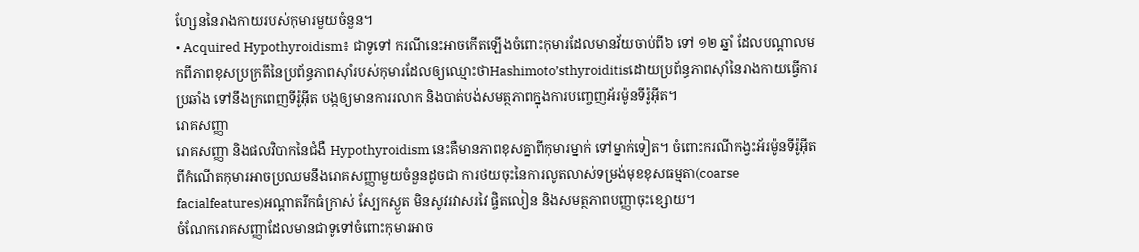ហ្សែននៃរាងកាយរបស់កុមារមួយចំនួន។
• Acquired Hypothyroidism៖ ជាទូទៅ ករណីនេះអាចកើតឡើងចំពោះកុមារដែលមានវ័យចាប់ពី៦ ទៅ ១២ ឆ្នាំ ដែលបណ្តាលមកពីភាពខុសប្រក្រតីនៃប្រព័ន្ធភាពស៊ាំរបស់កុមារដែលឲ្យឈ្មោះថាHashimoto’sthyroiditisដោយប្រព័ន្ធភាពស៊ាំនៃរាងកាយធ្វើការប្រឆាំង ទៅនឹងក្រពេញទីរ៉ូអុីត បង្កឲ្យមានការរលាក និងបាត់បង់សមត្ថភាពក្នុងការបញ្ចេញអ័រម៉ូនទីរ៉ូអុីត។
រោគសញ្ញា
រោគសញ្ញា និងផលវិបាកនៃជំងឺ Hypothyroidism នេះគឺមានភាពខុសគ្នាពីកុមារម្នាក់ ទៅម្នាក់ទៀត។ ចំពោះករណីកង្វះអ័រម៉ូនទីរ៉ូអុីតពីកំណើតកុមារអាចប្រឈមនឹងរោគសញ្ញាមួយចំនួនដូចជា ការថយចុះនៃការលូតលាស់ទម្រង់មុខខុសធម្មតា(coarse facialfeatures)អណ្តាតរីកធំក្រាស់ ស្បែកស្ងួត មិនសូវរវាសរវៃ ផ្ចិតលៀន និងសមត្ថភាពបញ្ញាចុះខ្សោយ។
ចំណែករោគសញ្ញាដែលមានជាទូទៅចំពោះកុមារអាច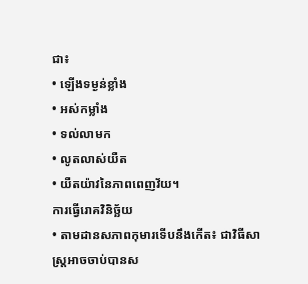ជា៖
• ឡើងទម្ងន់ខ្លាំង
• អស់កម្លាំង
• ទល់លាមក
• លូតលាស់យឺត
• យឺតយ៉ាវនៃភាពពេញវ័យ។
ការធ្វើរោគវិនិច្ឆ័យ
• តាមដានសភាពកុមារទើបនឹងកើត៖ ជាវិធីសាស្រ្តអាចចាប់បានស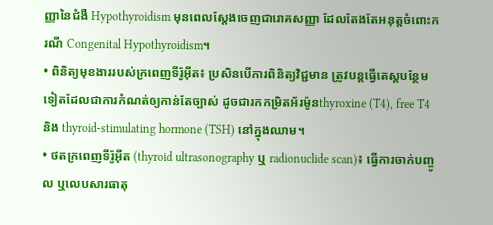ញ្ញានៃជំងឺ Hypothyroidism មុនពេលស្តែងចេញជារោគសញ្ញា ដែលតែងតែអនុត្តចំពោះករណី Congenital Hypothyroidism។
• ពិនិត្យមុខងាររបស់ក្រពេញទីរ៉ូអុីត៖ ប្រសិនបើការពិនិត្យវិជ្ជមាន ត្រូវបន្តធ្វើតេស្តបន្ថែមទៀតដែលជាការកំណត់ឲ្យកាន់តែច្បាស់ ដូចជារកកម្រិតអ័រម៉ូនthyroxine (T4), free T4 និង thyroid-stimulating hormone (TSH) នៅក្នុងឈាម។
• ថតក្រពេញទីរ៉ូអុីត (thyroid ultrasonography ឬ radionuclide scan)៖ ធ្វើការចាក់បញ្ចូល ឬលេបសារធាតុ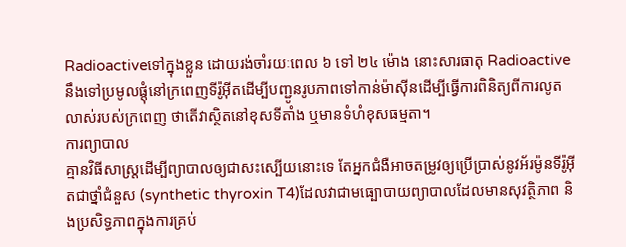Radioactiveទៅក្នុងខ្លួន ដោយរង់ចាំរយៈពេល ៦ ទៅ ២៤ ម៉ោង នោះសារធាតុ Radioactive នឹងទៅប្រមូលផ្តុំនៅក្រពេញទីរ៉ូអុីតដើម្បីបញ្ជូនរូបភាពទៅកាន់ម៉ាស៊ីនដើម្បីធ្វើការពិនិត្យពីការលូតលាស់របស់ក្រពេញ ថាតើវាស្ថិតនៅខុសទីតាំង ឬមានទំហំខុសធម្មតា។
ការព្យាបាល
គ្មានវិធីសាស្រ្តដើម្បីព្យាបាលឲ្យជាសះស្បើយនោះទេ តែអ្នកជំងឺអាចតម្រូវឲ្យប្រើប្រាស់នូវអ័រម៉ូនទីរ៉ូអុីតជាថ្នាំជំនួស (synthetic thyroxin T4)ដែលវាជាមធ្បោបាយព្យាបាលដែលមានសុវត្ថិភាព និងប្រសិទ្ធភាពក្នុងការគ្រប់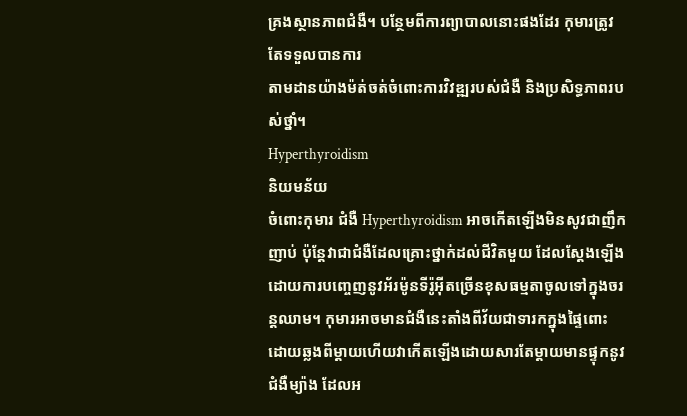គ្រងស្ថានភាពជំងឺ។ បន្ថែមពីការព្យាបាលនោះផងដែរ កុមារត្រូវតែទទួលបានការ
តាមដានយ៉ាងម៉ត់ចត់ចំពោះការវិវឌ្ឍរបស់ជំងឺ និងប្រសិទ្ធភាពរបស់ថ្នាំ។
Hyperthyroidism
និយមន័យ
ចំពោះកុមារ ជំងឺ Hyperthyroidism អាចកើតឡើងមិនសូវជាញឹកញាប់ ប៉ុន្តែវាជាជំងឺដែលគ្រោះថ្នាក់ដល់ជីវិតមួយ ដែលស្តែងឡើងដោយការបញ្ចេញនូវអ័រម៉ូនទីរ៉ូអុីតច្រើនខុសធម្មតាចូលទៅក្នុងចរន្តឈាម។ កុមារអាចមានជំងឺនេះតាំងពីវ័យជាទារកក្នុងផ្ទៃពោះដោយឆ្លងពីម្តាយហើយវាកើតឡើងដោយសារតែម្តាយមានផ្ទុកនូវជំងឺម្យ៉ាង ដែលអ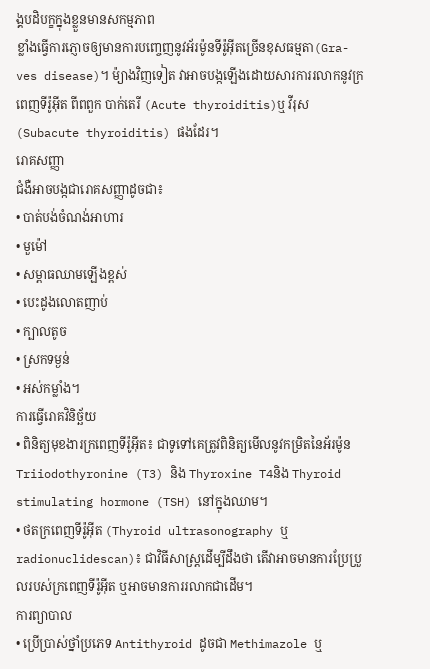ង្គបដិបក្ខក្នុងខ្លួនមានសកម្មភាព
ខ្លាំងធ្វើការភ្ញោចឲ្យមានការបញ្ចេញនូវអ័រម៉ូនទីរ៉ូអុីតច្រើនខុសធម្មតា(Gra-ves disease)។ ម៉្យាងវិញទៀត វាអាចបង្កឡើងដោយសារការរលាកនូវក្រពេញទីរ៉ូអុីត ពីពពួក បាក់តេរី (Acute thyroiditis)ឬ វីរុស (Subacute thyroiditis) ផងដែរ។
រោគសញ្ញា
ជំងឺអាចបង្កជារោគសញ្ញាដូចជា៖
• បាត់បង់ចំណង់អាហារ
• មួម៉ៅ
• សម្ពាធឈាមឡើងខ្ពស់
• បេះដូងលោតញាប់
• ក្បាលតូច
• ស្រកទម្ងន់
• អស់កម្លាំង។
ការធ្វើរោគវិនិច្ឆ័យ
• ពិនិត្យមុខងារក្រពេញទីរ៉ូអុីត៖ ជាទូទៅគេត្រូវពិនិត្យមើលនូវកម្រិតនៃអ័រម៉ូន Triiodothyronine (T3) និង Thyroxine T4និង Thyroid stimulating hormone (TSH) នៅក្នុងឈាម។
• ថតក្រពេញទីរ៉ូអុីត (Thyroid ultrasonography ឬ radionuclidescan)៖ ជាវិធីសាស្រ្តដើម្បីដឹងថា តើវាអាចមានការប្រែប្រួលរបស់ក្រពេញទីរ៉ូអុីត ឬអាចមានការរលាកជាដើម។
ការព្យាបាល
• ប្រើប្រាស់ថ្នាំប្រភេទ Antithyroid ដូចជា Methimazole ឬ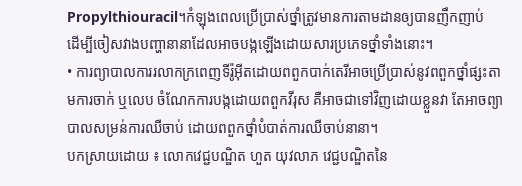Propylthiouracil។កំឡុងពេលប្រើប្រាស់ថ្នាំត្រូវមានការតាមដានឲ្យបានញឹកញាប់
ដើម្បីចៀសវាងបញ្ហានានាដែលអាចបង្កឡើងដោយសារប្រភេទថ្នាំទាំងនោះ។
• ការព្យាបាលការរលាកក្រពេញទីរ៉ូអុីតដោយពពួកបាក់តេរីអាចប្រើប្រាស់នូវពពួកថ្នាំផ្សះតាមការចាក់ ឬលេប ចំណែកការបង្កដោយពពួកវីរុស គឺអាចជាទៅវិញដោយខ្លួនវា តែអាចព្យាបាលសម្រន់ការឈឺចាប់ ដោយពពួកថ្នាំបំបាត់ការឈឺចាប់នានា។
បកស្រាយដោយ ៖ លោកវេជ្ជបណ្ឌិត ហួត យុវលាភ វេជ្ជបណ្ឌិតនៃ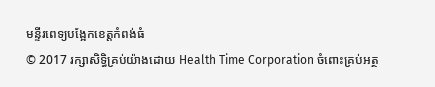មន្ទីរពេទ្យបង្អែកខេត្តកំពង់ធំ
© 2017 រក្សាសិទ្ធិគ្រប់យ៉ាងដោយ Health Time Corporation ចំពោះគ្រប់អត្ថ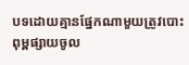បទដោយគ្មានផ្នែកណាមួយត្រូវបោះពុម្ពផ្សាយចូល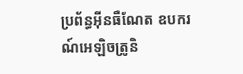ប្រព័ន្ធអ៊ីនធឺណែត ឧបករណ៍អេឡិចត្រូនិ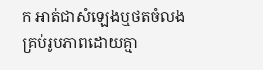ក អាត់ជាសំឡេងឬថតចំលងគ្រប់រូបភាពដោយគ្មា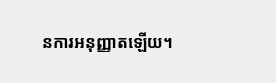នការអនុញ្ញាតឡើយ។